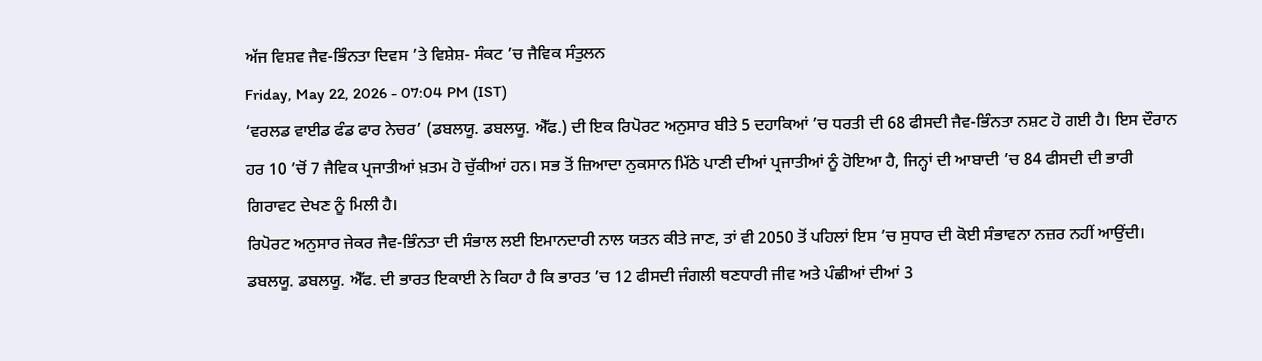ਅੱਜ ਵਿਸ਼ਵ ਜੈਵ-ਭਿੰਨਤਾ ਦਿਵਸ ’ਤੇ ਵਿਸ਼ੇਸ਼- ਸੰਕਟ ’ਚ ਜੈਵਿਕ ਸੰਤੁਲਨ
Friday, May 22, 2026 - 07:04 PM (IST)
‘ਵਰਲਡ ਵਾਈਡ ਫੰਡ ਫਾਰ ਨੇਚਰ’ (ਡਬਲਯੂ. ਡਬਲਯੂ. ਐੱਫ.) ਦੀ ਇਕ ਰਿਪੋਰਟ ਅਨੁਸਾਰ ਬੀਤੇ 5 ਦਹਾਕਿਆਂ ’ਚ ਧਰਤੀ ਦੀ 68 ਫੀਸਦੀ ਜੈਵ-ਭਿੰਨਤਾ ਨਸ਼ਟ ਹੋ ਗਈ ਹੈ। ਇਸ ਦੌਰਾਨ ਹਰ 10 ’ਚੋਂ 7 ਜੈਵਿਕ ਪ੍ਰਜਾਤੀਆਂ ਖ਼ਤਮ ਹੋ ਚੁੱਕੀਆਂ ਹਨ। ਸਭ ਤੋਂ ਜ਼ਿਆਦਾ ਨੁਕਸਾਨ ਮਿੱਠੇ ਪਾਣੀ ਦੀਆਂ ਪ੍ਰਜਾਤੀਆਂ ਨੂੰ ਹੋਇਆ ਹੈ, ਜਿਨ੍ਹਾਂ ਦੀ ਆਬਾਦੀ ’ਚ 84 ਫੀਸਦੀ ਦੀ ਭਾਰੀ ਗਿਰਾਵਟ ਦੇਖਣ ਨੂੰ ਮਿਲੀ ਹੈ।
ਰਿਪੋਰਟ ਅਨੁਸਾਰ ਜੇਕਰ ਜੈਵ-ਭਿੰਨਤਾ ਦੀ ਸੰਭਾਲ ਲਈ ਇਮਾਨਦਾਰੀ ਨਾਲ ਯਤਨ ਕੀਤੇ ਜਾਣ, ਤਾਂ ਵੀ 2050 ਤੋਂ ਪਹਿਲਾਂ ਇਸ ’ਚ ਸੁਧਾਰ ਦੀ ਕੋਈ ਸੰਭਾਵਨਾ ਨਜ਼ਰ ਨਹੀਂ ਆਉਂਦੀ। ਡਬਲਯੂ. ਡਬਲਯੂ. ਐੱਫ. ਦੀ ਭਾਰਤ ਇਕਾਈ ਨੇ ਕਿਹਾ ਹੈ ਕਿ ਭਾਰਤ ’ਚ 12 ਫੀਸਦੀ ਜੰਗਲੀ ਥਣਧਾਰੀ ਜੀਵ ਅਤੇ ਪੰਛੀਆਂ ਦੀਆਂ 3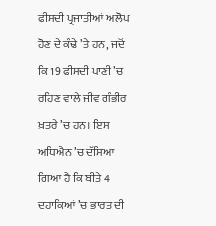ਫੀਸਦੀ ਪ੍ਰਜਾਤੀਆਂ ਅਲੋਪ ਹੋਣ ਦੇ ਕੰਢੇ ’ਤੇ ਹਨ, ਜਦੋਂ ਕਿ 19 ਫੀਸਦੀ ਪਾਣੀ ’ਚ ਰਹਿਣ ਵਾਲੇ ਜੀਵ ਗੰਭੀਰ ਖ਼ਤਰੇ ’ਚ ਹਨ। ਇਸ ਅਧਿਐਨ ’ਚ ਦੱਸਿਆ ਗਿਆ ਹੈ ਕਿ ਬੀਤੇ 4 ਦਹਾਕਿਆਂ ’ਚ ਭਾਰਤ ਦੀ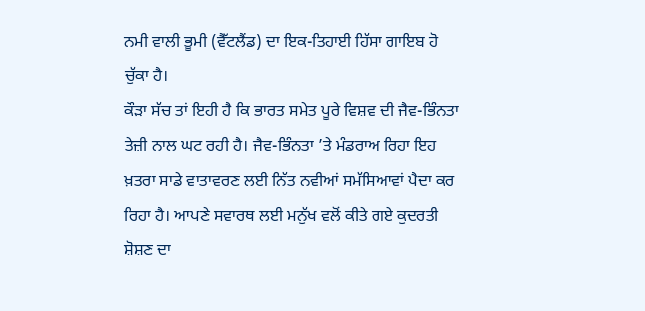ਨਮੀ ਵਾਲੀ ਭੂਮੀ (ਵੈੱਟਲੈਂਡ) ਦਾ ਇਕ-ਤਿਹਾਈ ਹਿੱਸਾ ਗਾਇਬ ਹੋ ਚੁੱਕਾ ਹੈ।
ਕੌੜਾ ਸੱਚ ਤਾਂ ਇਹੀ ਹੈ ਕਿ ਭਾਰਤ ਸਮੇਤ ਪੂਰੇ ਵਿਸ਼ਵ ਦੀ ਜੈਵ-ਭਿੰਨਤਾ ਤੇਜ਼ੀ ਨਾਲ ਘਟ ਰਹੀ ਹੈ। ਜੈਵ-ਭਿੰਨਤਾ ’ਤੇ ਮੰਡਰਾਅ ਰਿਹਾ ਇਹ ਖ਼ਤਰਾ ਸਾਡੇ ਵਾਤਾਵਰਣ ਲਈ ਨਿੱਤ ਨਵੀਆਂ ਸਮੱਸਿਆਵਾਂ ਪੈਦਾ ਕਰ ਰਿਹਾ ਹੈ। ਆਪਣੇ ਸਵਾਰਥ ਲਈ ਮਨੁੱਖ ਵਲੋਂ ਕੀਤੇ ਗਏ ਕੁਦਰਤੀ ਸ਼ੋਸ਼ਣ ਦਾ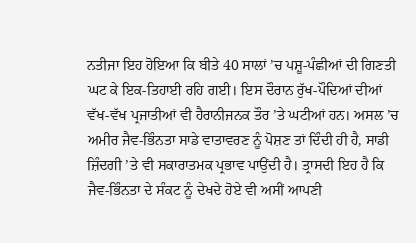ਨਤੀਜਾ ਇਹ ਹੋਇਆ ਕਿ ਬੀਤੇ 40 ਸਾਲਾਂ ’ਚ ਪਸ਼ੂ-ਪੰਛੀਆਂ ਦੀ ਗਿਣਤੀ ਘਟ ਕੇ ਇਕ-ਤਿਹਾਈ ਰਹਿ ਗਈ। ਇਸ ਦੌਰਾਨ ਰੁੱਖ-ਪੌਦਿਆਂ ਦੀਆਂ ਵੱਖ-ਵੱਖ ਪ੍ਰਜਾਤੀਆਂ ਵੀ ਹੈਰਾਨੀਜਨਕ ਤੌਰ ’ਤੇ ਘਟੀਆਂ ਹਨ। ਅਸਲ ’ਚ ਅਮੀਰ ਜੈਵ-ਭਿੰਨਤਾ ਸਾਡੇ ਵਾਤਾਵਰਣ ਨੂੰ ਪੋਸ਼ਣ ਤਾਂ ਦਿੰਦੀ ਹੀ ਹੈ, ਸਾਡੀ ਜ਼ਿੰਦਗੀ ’ਤੇ ਵੀ ਸਕਾਰਾਤਮਕ ਪ੍ਰਭਾਵ ਪਾਉਂਦੀ ਹੈ। ਤ੍ਰਾਸਦੀ ਇਹ ਹੈ ਕਿ ਜੈਵ-ਭਿੰਨਤਾ ਦੇ ਸੰਕਟ ਨੂੰ ਦੇਖਦੇ ਹੋਏ ਵੀ ਅਸੀਂ ਆਪਣੀ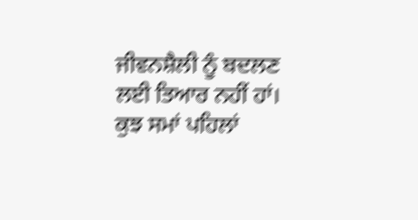ਜੀਵਨਸ਼ੈਲੀ ਨੂੰ ਬਦਲਣ ਲਈ ਤਿਆਰ ਨਹੀਂ ਹਾਂ।
ਕੁਝ ਸਮਾਂ ਪਹਿਲਾਂ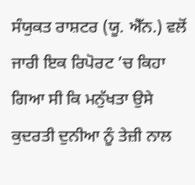ਸੰਯੁਕਤ ਰਾਸ਼ਟਰ (ਯੂ. ਐੱਨ.) ਵਲੋਂ ਜਾਰੀ ਇਕ ਰਿਪੋਰਟ ’ਚ ਕਿਹਾ ਗਿਆ ਸੀ ਕਿ ਮਨੁੱਖਤਾ ਉਸੇ ਕੁਦਰਤੀ ਦੁਨੀਆ ਨੂੰ ਤੇਜ਼ੀ ਨਾਲ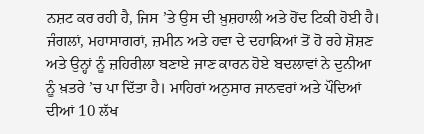ਨਸ਼ਟ ਕਰ ਰਹੀ ਹੈ, ਜਿਸ ’ਤੇ ਉਸ ਦੀ ਖ਼ੁਸ਼ਹਾਲੀ ਅਤੇ ਹੋਂਦ ਟਿਕੀ ਹੋਈ ਹੈ। ਜੰਗਲਾਂ, ਮਹਾਸਾਗਰਾਂ, ਜ਼ਮੀਨ ਅਤੇ ਹਵਾ ਦੇ ਦਹਾਕਿਆਂ ਤੋਂ ਹੋ ਰਹੇ ਸ਼ੋਸ਼ਣ ਅਤੇ ਉਨ੍ਹਾਂ ਨੂੰ ਜ਼ਹਿਰੀਲਾ ਬਣਾਏ ਜਾਣ ਕਾਰਨ ਹੋਏ ਬਦਲਾਵਾਂ ਨੇ ਦੁਨੀਆ ਨੂੰ ਖ਼ਤਰੇ ’ਚ ਪਾ ਦਿੱਤਾ ਹੈ। ਮਾਹਿਰਾਂ ਅਨੁਸਾਰ ਜਾਨਵਰਾਂ ਅਤੇ ਪੌਦਿਆਂ ਦੀਆਂ 10 ਲੱਖ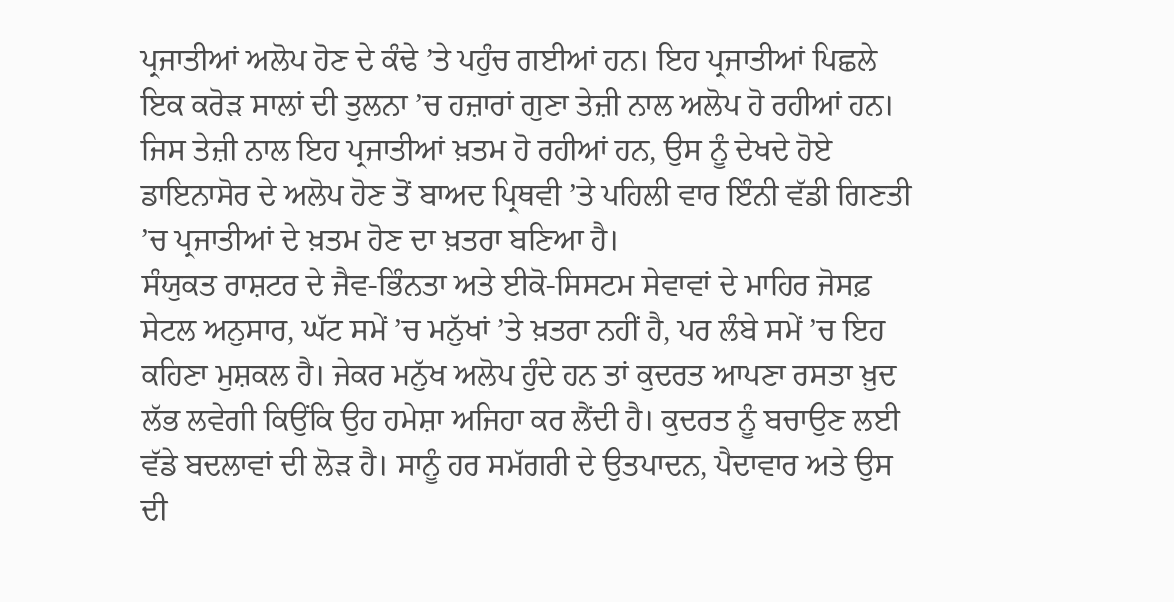ਪ੍ਰਜਾਤੀਆਂ ਅਲੋਪ ਹੋਣ ਦੇ ਕੰਢੇ ’ਤੇ ਪਹੁੰਚ ਗਈਆਂ ਹਨ। ਇਹ ਪ੍ਰਜਾਤੀਆਂ ਪਿਛਲੇ ਇਕ ਕਰੋੜ ਸਾਲਾਂ ਦੀ ਤੁਲਨਾ ’ਚ ਹਜ਼ਾਰਾਂ ਗੁਣਾ ਤੇਜ਼ੀ ਨਾਲ ਅਲੋਪ ਹੋ ਰਹੀਆਂ ਹਨ। ਜਿਸ ਤੇਜ਼ੀ ਨਾਲ ਇਹ ਪ੍ਰਜਾਤੀਆਂ ਖ਼ਤਮ ਹੋ ਰਹੀਆਂ ਹਨ, ਉਸ ਨੂੰ ਦੇਖਦੇ ਹੋਏ ਡਾਇਨਾਸੋਰ ਦੇ ਅਲੋਪ ਹੋਣ ਤੋਂ ਬਾਅਦ ਪ੍ਰਿਥਵੀ ’ਤੇ ਪਹਿਲੀ ਵਾਰ ਇੰਨੀ ਵੱਡੀ ਗਿਣਤੀ ’ਚ ਪ੍ਰਜਾਤੀਆਂ ਦੇ ਖ਼ਤਮ ਹੋਣ ਦਾ ਖ਼ਤਰਾ ਬਣਿਆ ਹੈ।
ਸੰਯੁਕਤ ਰਾਸ਼ਟਰ ਦੇ ਜੈਵ-ਭਿੰਨਤਾ ਅਤੇ ਈਕੋ-ਸਿਸਟਮ ਸੇਵਾਵਾਂ ਦੇ ਮਾਹਿਰ ਜੋਸਫ਼ ਸੇਟਲ ਅਨੁਸਾਰ, ਘੱਟ ਸਮੇਂ ’ਚ ਮਨੁੱਖਾਂ ’ਤੇ ਖ਼ਤਰਾ ਨਹੀਂ ਹੈ, ਪਰ ਲੰਬੇ ਸਮੇਂ ’ਚ ਇਹ ਕਹਿਣਾ ਮੁਸ਼ਕਲ ਹੈ। ਜੇਕਰ ਮਨੁੱਖ ਅਲੋਪ ਹੁੰਦੇ ਹਨ ਤਾਂ ਕੁਦਰਤ ਆਪਣਾ ਰਸਤਾ ਖ਼ੁਦ ਲੱਭ ਲਵੇਗੀ ਕਿਉਂਕਿ ਉਹ ਹਮੇਸ਼ਾ ਅਜਿਹਾ ਕਰ ਲੈਂਦੀ ਹੈ। ਕੁਦਰਤ ਨੂੰ ਬਚਾਉਣ ਲਈ ਵੱਡੇ ਬਦਲਾਵਾਂ ਦੀ ਲੋੜ ਹੈ। ਸਾਨੂੰ ਹਰ ਸਮੱਗਰੀ ਦੇ ਉਤਪਾਦਨ, ਪੈਦਾਵਾਰ ਅਤੇ ਉਸ ਦੀ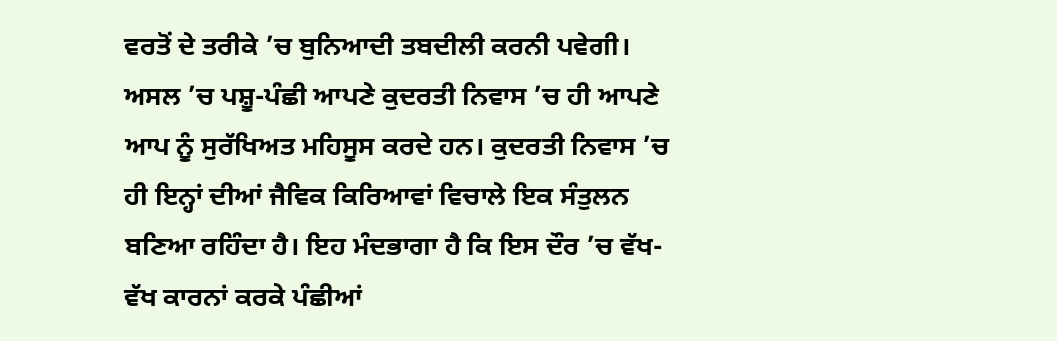ਵਰਤੋਂ ਦੇ ਤਰੀਕੇ ’ਚ ਬੁਨਿਆਦੀ ਤਬਦੀਲੀ ਕਰਨੀ ਪਵੇਗੀ।
ਅਸਲ ’ਚ ਪਸ਼ੂ-ਪੰਛੀ ਆਪਣੇ ਕੁਦਰਤੀ ਨਿਵਾਸ ’ਚ ਹੀ ਆਪਣੇ ਆਪ ਨੂੰ ਸੁਰੱਖਿਅਤ ਮਹਿਸੂਸ ਕਰਦੇ ਹਨ। ਕੁਦਰਤੀ ਨਿਵਾਸ ’ਚ ਹੀ ਇਨ੍ਹਾਂ ਦੀਆਂ ਜੈਵਿਕ ਕਿਰਿਆਵਾਂ ਵਿਚਾਲੇ ਇਕ ਸੰਤੁਲਨ ਬਣਿਆ ਰਹਿੰਦਾ ਹੈ। ਇਹ ਮੰਦਭਾਗਾ ਹੈ ਕਿ ਇਸ ਦੌਰ ’ਚ ਵੱਖ-ਵੱਖ ਕਾਰਨਾਂ ਕਰਕੇ ਪੰਛੀਆਂ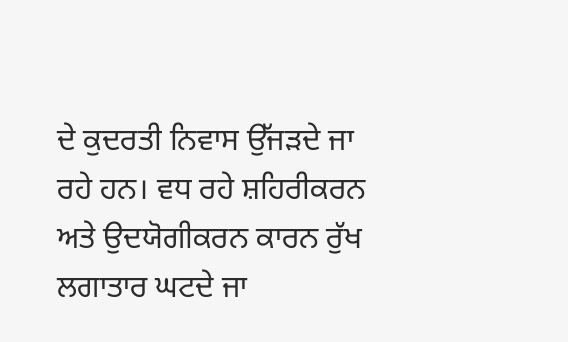ਦੇ ਕੁਦਰਤੀ ਨਿਵਾਸ ਉੱਜੜਦੇ ਜਾ ਰਹੇ ਹਨ। ਵਧ ਰਹੇ ਸ਼ਹਿਰੀਕਰਨ ਅਤੇ ਉਦਯੋਗੀਕਰਨ ਕਾਰਨ ਰੁੱਖ ਲਗਾਤਾਰ ਘਟਦੇ ਜਾ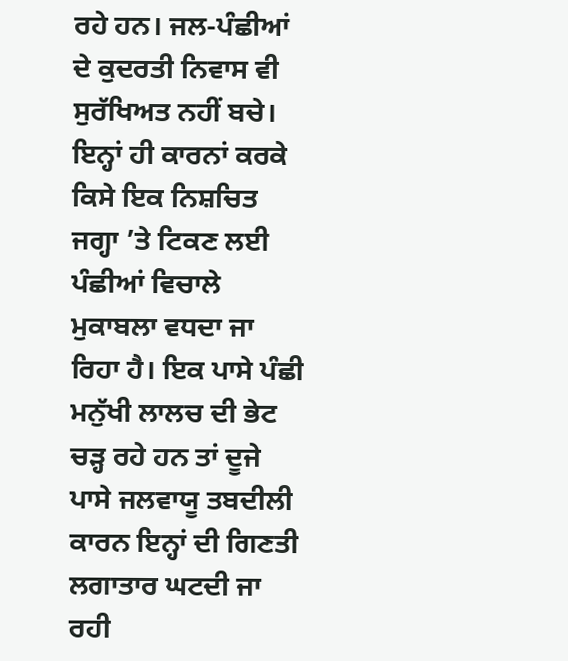ਰਹੇ ਹਨ। ਜਲ-ਪੰਛੀਆਂ ਦੇ ਕੁਦਰਤੀ ਨਿਵਾਸ ਵੀ ਸੁਰੱਖਿਅਤ ਨਹੀਂ ਬਚੇ। ਇਨ੍ਹਾਂ ਹੀ ਕਾਰਨਾਂ ਕਰਕੇ ਕਿਸੇ ਇਕ ਨਿਸ਼ਚਿਤ ਜਗ੍ਹਾ ’ਤੇ ਟਿਕਣ ਲਈ ਪੰਛੀਆਂ ਵਿਚਾਲੇ ਮੁਕਾਬਲਾ ਵਧਦਾ ਜਾ ਰਿਹਾ ਹੈ। ਇਕ ਪਾਸੇ ਪੰਛੀ ਮਨੁੱਖੀ ਲਾਲਚ ਦੀ ਭੇਟ ਚੜ੍ਹ ਰਹੇ ਹਨ ਤਾਂ ਦੂਜੇ ਪਾਸੇ ਜਲਵਾਯੂ ਤਬਦੀਲੀ ਕਾਰਨ ਇਨ੍ਹਾਂ ਦੀ ਗਿਣਤੀ ਲਗਾਤਾਰ ਘਟਦੀ ਜਾ ਰਹੀ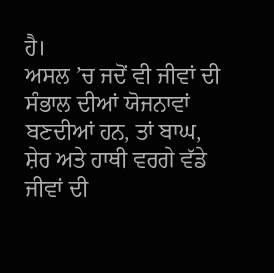ਹੈ।
ਅਸਲ ’ਚ ਜਦੋਂ ਵੀ ਜੀਵਾਂ ਦੀ ਸੰਭਾਲ ਦੀਆਂ ਯੋਜਨਾਵਾਂ ਬਣਦੀਆਂ ਹਨ, ਤਾਂ ਬਾਘ, ਸ਼ੇਰ ਅਤੇ ਹਾਥੀ ਵਰਗੇ ਵੱਡੇ ਜੀਵਾਂ ਦੀ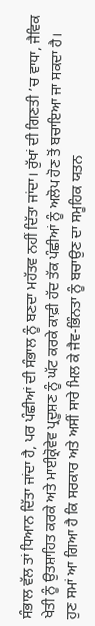ਸੰਭਾਲ ਵੱਲ ਤਾਂ ਧਿਆਨ ਦਿੱਤਾ ਜਾਂਦਾ ਹੈ, ਪਰ ਪੰਛੀਆਂ ਦੀ ਸੰਭਾਲ ਨੂੰ ਬਣਦਾ ਮਹੱਤਵ ਨਹੀਂ ਦਿੱਤਾ ਜਾਂਦਾ। ਰੁੱਖਾਂ ਦੀ ਗਿਣਤੀ ’ਚ ਵਾਧਾ, ਜੈਵਿਕ ਖੇਤੀ ਨੂੰ ਉਤਸ਼ਾਹਿਤ ਕਰਕੇ ਅਤੇ ਮਾਈਕ੍ਰੋਵੇਵ ਪ੍ਰਦੂਸ਼ਣ ਨੂੰ ਘੱਟ ਕਰਕੇ ਕਾਫ਼ੀ ਹੱਦ ਤੱਕ ਪੰਛੀਆਂ ਨੂੰ ਅਲੋਪ ਹੋਣ ਤੋਂ ਬਚਾਇਆ ਜਾ ਸਕਦਾ ਹੈ। ਹੁਣ ਸਮਾਂ ਆ ਗਿਆ ਹੈ ਕਿ ਸਰਕਾਰ ਅਤੇ ਅਸੀਂ ਸਾਰੇ ਮਿਲ ਕੇ ਜੈਵ-ਭਿੰਨਤਾ ਨੂੰ ਬਚਾਉਣ ਦਾ ਸਮੂਹਿਕ ਯਤਨ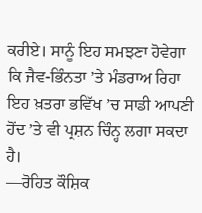ਕਰੀਏ। ਸਾਨੂੰ ਇਹ ਸਮਝਣਾ ਹੋਵੇਗਾ ਕਿ ਜੈਵ-ਭਿੰਨਤਾ ’ਤੇ ਮੰਡਰਾਅ ਰਿਹਾ ਇਹ ਖ਼ਤਰਾ ਭਵਿੱਖ ’ਚ ਸਾਡੀ ਆਪਣੀ ਹੋਂਦ ’ਤੇ ਵੀ ਪ੍ਰਸ਼ਨ ਚਿੰਨ੍ਹ ਲਗਾ ਸਕਦਾ ਹੈ।
—ਰੋਹਿਤ ਕੌਸ਼ਿਕ